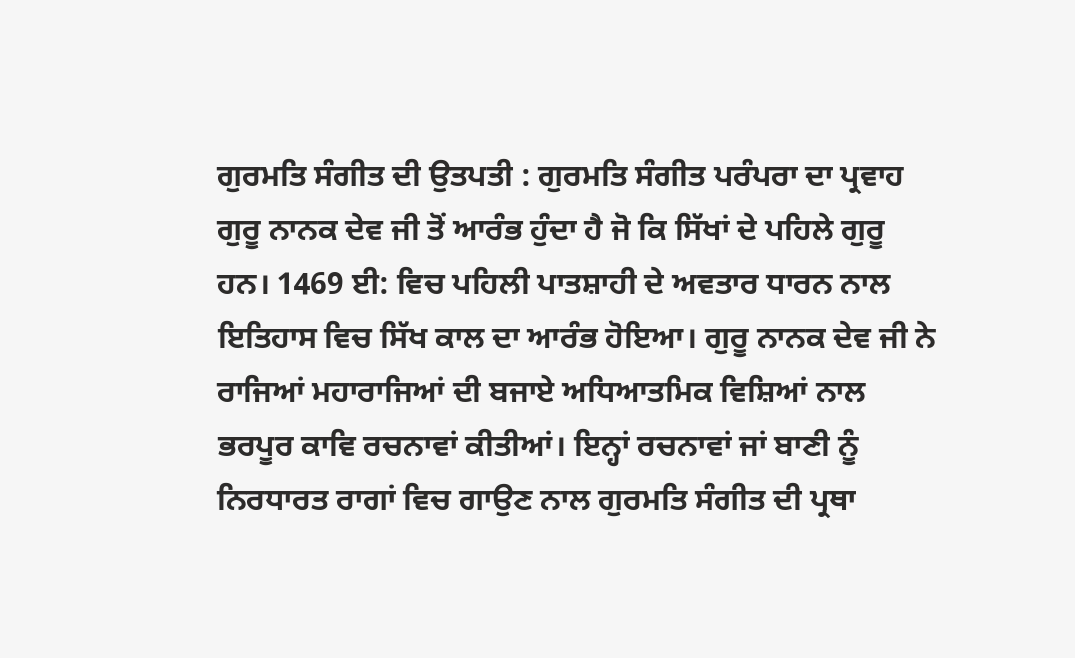ਗੁਰਮਤਿ ਸੰਗੀਤ ਦੀ ਉਤਪਤੀ : ਗੁਰਮਤਿ ਸੰਗੀਤ ਪਰੰਪਰਾ ਦਾ ਪ੍ਰਵਾਹ ਗੁਰੂ ਨਾਨਕ ਦੇਵ ਜੀ ਤੋਂ ਆਰੰਭ ਹੁੰਦਾ ਹੈ ਜੋ ਕਿ ਸਿੱਖਾਂ ਦੇ ਪਹਿਲੇ ਗੁਰੂ ਹਨ। 1469 ਈ: ਵਿਚ ਪਹਿਲੀ ਪਾਤਸ਼ਾਹੀ ਦੇ ਅਵਤਾਰ ਧਾਰਨ ਨਾਲ ਇਤਿਹਾਸ ਵਿਚ ਸਿੱਖ ਕਾਲ ਦਾ ਆਰੰਭ ਹੋਇਆ। ਗੁਰੂ ਨਾਨਕ ਦੇਵ ਜੀ ਨੇ ਰਾਜਿਆਂ ਮਹਾਰਾਜਿਆਂ ਦੀ ਬਜਾਏ ਅਧਿਆਤਮਿਕ ਵਿਸ਼ਿਆਂ ਨਾਲ ਭਰਪੂਰ ਕਾਵਿ ਰਚਨਾਵਾਂ ਕੀਤੀਆਂ। ਇਨ੍ਹਾਂ ਰਚਨਾਵਾਂ ਜਾਂ ਬਾਣੀ ਨੂੰ ਨਿਰਧਾਰਤ ਰਾਗਾਂ ਵਿਚ ਗਾਉਣ ਨਾਲ ਗੁਰਮਤਿ ਸੰਗੀਤ ਦੀ ਪ੍ਰਥਾ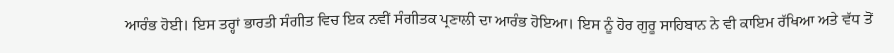ਆਰੰਭ ਹੋਈ। ਇਸ ਤਰ੍ਹਾਂ ਭਾਰਤੀ ਸੰਗੀਤ ਵਿਚ ਇਕ ਨਵੀਂ ਸੰਗੀਤਕ ਪ੍ਰਣਾਲੀ ਦਾ ਆਰੰਭ ਹੋਇਆ। ਇਸ ਨੂੰ ਹੋਰ ਗੁਰੂ ਸਾਹਿਬਾਨ ਨੇ ਵੀ ਕਾਇਮ ਰੱਖਿਆ ਅਤੇ ਵੱਧ ਤੋਂ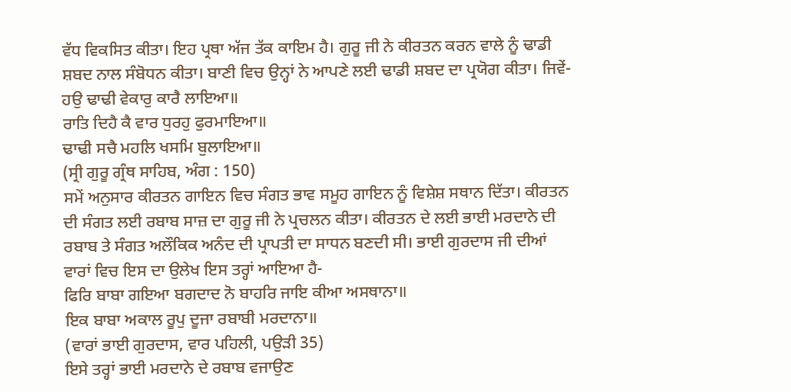ਵੱਧ ਵਿਕਸਿਤ ਕੀਤਾ। ਇਹ ਪ੍ਰਥਾ ਅੱਜ ਤੱਕ ਕਾਇਮ ਹੈ। ਗੁਰੂ ਜੀ ਨੇ ਕੀਰਤਨ ਕਰਨ ਵਾਲੇ ਨੂੰ ਢਾਡੀ ਸ਼ਬਦ ਨਾਲ ਸੰਬੋਧਨ ਕੀਤਾ। ਬਾਣੀ ਵਿਚ ਉਨ੍ਹਾਂ ਨੇ ਆਪਣੇ ਲਈ ਢਾਡੀ ਸ਼ਬਦ ਦਾ ਪ੍ਰਯੋਗ ਕੀਤਾ। ਜਿਵੇਂ-
ਹਉ ਢਾਢੀ ਵੇਕਾਰੁ ਕਾਰੈ ਲਾਇਆ॥
ਰਾਤਿ ਦਿਹੈ ਕੈ ਵਾਰ ਧੁਰਹੁ ਫੁਰਮਾਇਆ॥
ਢਾਢੀ ਸਚੈ ਮਹਲਿ ਖਸਮਿ ਬੁਲਾਇਆ॥
(ਸ੍ਰੀ ਗੁਰੂ ਗ੍ਰੰਥ ਸਾਹਿਬ, ਅੰਗ : 150)
ਸਮੇਂ ਅਨੁਸਾਰ ਕੀਰਤਨ ਗਾਇਨ ਵਿਚ ਸੰਗਤ ਭਾਵ ਸਮੂਹ ਗਾਇਨ ਨੂੰ ਵਿਸ਼ੇਸ਼ ਸਥਾਨ ਦਿੱਤਾ। ਕੀਰਤਨ ਦੀ ਸੰਗਤ ਲਈ ਰਬਾਬ ਸਾਜ਼ ਦਾ ਗੁਰੂ ਜੀ ਨੇ ਪ੍ਰਚਲਨ ਕੀਤਾ। ਕੀਰਤਨ ਦੇ ਲਈ ਭਾਈ ਮਰਦਾਨੇ ਦੀ ਰਬਾਬ ਤੇ ਸੰਗਤ ਅਲੌਕਿਕ ਅਨੰਦ ਦੀ ਪ੍ਰਾਪਤੀ ਦਾ ਸਾਧਨ ਬਣਦੀ ਸੀ। ਭਾਈ ਗੁਰਦਾਸ ਜੀ ਦੀਆਂ ਵਾਰਾਂ ਵਿਚ ਇਸ ਦਾ ਉਲੇਖ ਇਸ ਤਰ੍ਹਾਂ ਆਇਆ ਹੈ-
ਫਿਰਿ ਬਾਬਾ ਗਇਆ ਬਗਦਾਦ ਨੋ ਬਾਹਰਿ ਜਾਇ ਕੀਆ ਅਸਥਾਨਾ॥
ਇਕ ਬਾਬਾ ਅਕਾਲ ਰੂਪੁ ਦੂਜਾ ਰਬਾਬੀ ਮਰਦਾਨਾ॥
(ਵਾਰਾਂ ਭਾਈ ਗੁਰਦਾਸ, ਵਾਰ ਪਹਿਲੀ, ਪਉੜੀ 35)
ਇਸੇ ਤਰ੍ਹਾਂ ਭਾਈ ਮਰਦਾਨੇ ਦੇ ਰਬਾਬ ਵਜਾਉਣ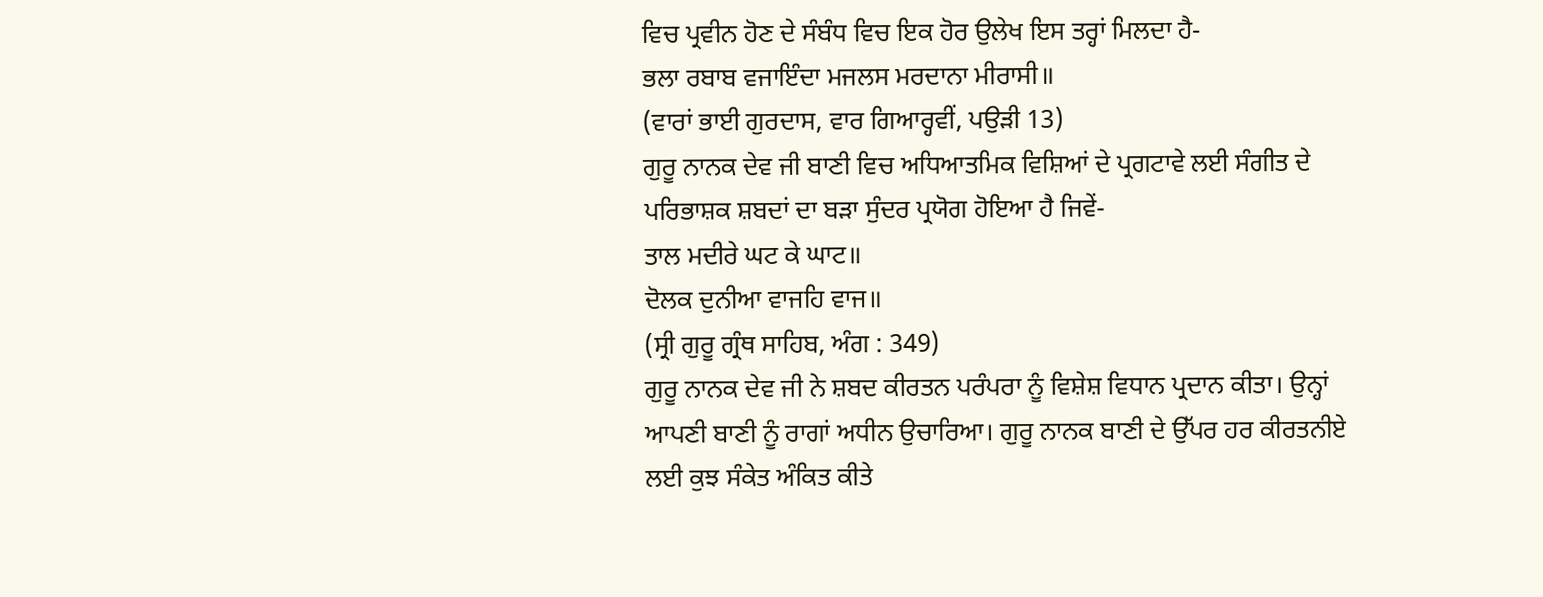ਵਿਚ ਪ੍ਰਵੀਨ ਹੋਣ ਦੇ ਸੰਬੰਧ ਵਿਚ ਇਕ ਹੋਰ ਉਲੇਖ ਇਸ ਤਰ੍ਹਾਂ ਮਿਲਦਾ ਹੈ-
ਭਲਾ ਰਬਾਬ ਵਜਾਇੰਦਾ ਮਜਲਸ ਮਰਦਾਨਾ ਮੀਰਾਸੀ॥
(ਵਾਰਾਂ ਭਾਈ ਗੁਰਦਾਸ, ਵਾਰ ਗਿਆਰ੍ਹਵੀਂ, ਪਉੜੀ 13)
ਗੁਰੂ ਨਾਨਕ ਦੇਵ ਜੀ ਬਾਣੀ ਵਿਚ ਅਧਿਆਤਮਿਕ ਵਿਸ਼ਿਆਂ ਦੇ ਪ੍ਰਗਟਾਵੇ ਲਈ ਸੰਗੀਤ ਦੇ ਪਰਿਭਾਸ਼ਕ ਸ਼ਬਦਾਂ ਦਾ ਬੜਾ ਸੁੰਦਰ ਪ੍ਰਯੋਗ ਹੋਇਆ ਹੈ ਜਿਵੇਂ-
ਤਾਲ ਮਦੀਰੇ ਘਟ ਕੇ ਘਾਟ॥
ਦੋਲਕ ਦੁਨੀਆ ਵਾਜਹਿ ਵਾਜ॥
(ਸ੍ਰੀ ਗੁਰੂ ਗ੍ਰੰਥ ਸਾਹਿਬ, ਅੰਗ : 349)
ਗੁਰੂ ਨਾਨਕ ਦੇਵ ਜੀ ਨੇ ਸ਼ਬਦ ਕੀਰਤਨ ਪਰੰਪਰਾ ਨੂੰ ਵਿਸ਼ੇਸ਼ ਵਿਧਾਨ ਪ੍ਰਦਾਨ ਕੀਤਾ। ਉਨ੍ਹਾਂ ਆਪਣੀ ਬਾਣੀ ਨੂੰ ਰਾਗਾਂ ਅਧੀਨ ਉਚਾਰਿਆ। ਗੁਰੂ ਨਾਨਕ ਬਾਣੀ ਦੇ ਉੱਪਰ ਹਰ ਕੀਰਤਨੀਏ ਲਈ ਕੁਝ ਸੰਕੇਤ ਅੰਕਿਤ ਕੀਤੇ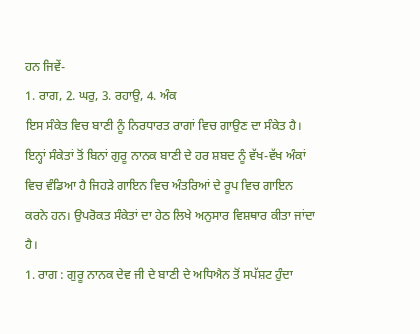ਹਨ ਜਿਵੇਂ-
1. ਰਾਗ, 2. ਘਰੁ, 3. ਰਹਾਉ, 4. ਅੰਕ
ਇਸ ਸੰਕੇਤ ਵਿਚ ਬਾਣੀ ਨੂੰ ਨਿਰਧਾਰਤ ਰਾਗਾਂ ਵਿਚ ਗਾਉਣ ਦਾ ਸੰਕੇਤ ਹੈ। ਇਨ੍ਹਾਂ ਸੰਕੇਤਾਂ ਤੋਂ ਬਿਨਾਂ ਗੁਰੂ ਨਾਨਕ ਬਾਣੀ ਦੇ ਹਰ ਸ਼ਬਦ ਨੂੰ ਵੱਖ-ਵੱਖ ਅੰਕਾਂ ਵਿਚ ਵੰਡਿਆ ਹੈ ਜਿਹੜੇ ਗਾਇਨ ਵਿਚ ਅੰਤਰਿਆਂ ਦੇ ਰੂਪ ਵਿਚ ਗਾਇਨ ਕਰਨੇ ਹਨ। ਉਪਰੋਕਤ ਸੰਕੇਤਾਂ ਦਾ ਹੇਠ ਲਿਖੇ ਅਨੁਸਾਰ ਵਿਸ਼ਥਾਰ ਕੀਤਾ ਜਾਂਦਾ ਹੈ।
1. ਰਾਗ : ਗੁਰੂ ਨਾਨਕ ਦੇਵ ਜੀ ਦੇ ਬਾਣੀ ਦੇ ਅਧਿਐਨ ਤੋਂ ਸਪੱਸ਼ਟ ਹੁੰਦਾ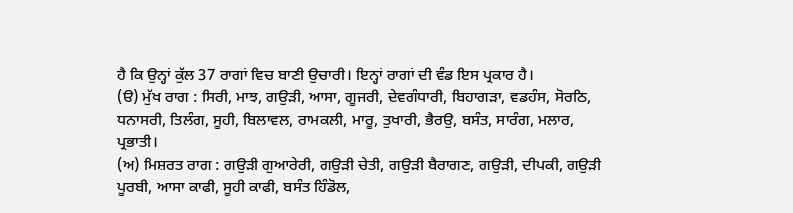ਹੈ ਕਿ ਉਨ੍ਹਾਂ ਕੁੱਲ 37 ਰਾਗਾਂ ਵਿਚ ਬਾਣੀ ਉਚਾਰੀ। ਇਨ੍ਹਾਂ ਰਾਗਾਂ ਦੀ ਵੰਡ ਇਸ ਪ੍ਰਕਾਰ ਹੈ।
(ੳ) ਮੁੱਖ ਰਾਗ : ਸਿਰੀ, ਮਾਝ, ਗਉੜੀ, ਆਸਾ, ਗੂਜਰੀ, ਦੇਵਗੰਧਾਰੀ, ਬਿਹਾਗੜਾ, ਵਡਹੰਸ, ਸੋਰਠਿ, ਧਨਾਸਰੀ, ਤਿਲੰਗ, ਸੂਹੀ, ਬਿਲਾਵਲ, ਰਾਮਕਲੀ, ਮਾਰੂ, ਤੁਖਾਰੀ, ਭੈਰਉ, ਬਸੰਤ, ਸਾਰੰਗ, ਮਲਾਰ, ਪ੍ਰਭਾਤੀ।
(ਅ) ਮਿਸ਼ਰਤ ਰਾਗ : ਗਉੜੀ ਗੁਆਰੇਰੀ, ਗਉੜੀ ਚੇਤੀ, ਗਉੜੀ ਬੈਰਾਗਣ, ਗਉੜੀ, ਦੀਪਕੀ, ਗਉੜੀ ਪੂਰਬੀ, ਆਸਾ ਕਾਫੀ, ਸੂਹੀ ਕਾਫੀ, ਬਸੰਤ ਹਿੰਡੋਲ,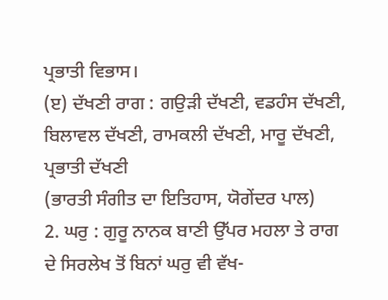ਪ੍ਰਭਾਤੀ ਵਿਭਾਸ।
(ੲ) ਦੱਖਣੀ ਰਾਗ : ਗਉੜੀ ਦੱਖਣੀ, ਵਡਹੰਸ ਦੱਖਣੀ, ਬਿਲਾਵਲ ਦੱਖਣੀ, ਰਾਮਕਲੀ ਦੱਖਣੀ, ਮਾਰੂ ਦੱਖਣੀ, ਪ੍ਰਭਾਤੀ ਦੱਖਣੀ
(ਭਾਰਤੀ ਸੰਗੀਤ ਦਾ ਇਤਿਹਾਸ, ਯੋਗੇਂਦਰ ਪਾਲ)
2. ਘਰੁ : ਗੁਰੂ ਨਾਨਕ ਬਾਣੀ ਉੱਪਰ ਮਹਲਾ ਤੇ ਰਾਗ ਦੇ ਸਿਰਲੇਖ ਤੋਂ ਬਿਨਾਂ ਘਰੁ ਵੀ ਵੱਖ-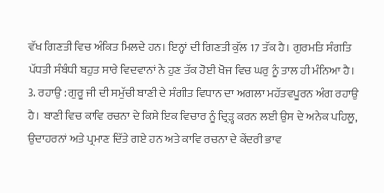ਵੱਖ ਗਿਣਤੀ ਵਿਚ ਅੰਕਿਤ ਮਿਲਦੇ ਹਨ। ਇਨ੍ਹਾਂ ਦੀ ਗਿਣਤੀ ਕੁੱਲ 17 ਤੱਕ ਹੈ। ਗੁਰਮਤਿ ਸੰਗਤਿ ਪੱਧਤੀ ਸੰਬੰਧੀ ਬਹੁਤ ਸਾਰੇ ਵਿਦਵਾਨਾਂ ਨੇ ਹੁਣ ਤੱਕ ਹੋਈ ਖੋਜ ਵਿਚ ਘਰੁ ਨੂੰ ਤਾਲ ਹੀ ਮੰਨਿਆ ਹੈ।
3. ਰਹਾਉ : ਗੁਰੂ ਜੀ ਦੀ ਸਮੁੱਚੀ ਬਾਣੀ ਦੇ ਸੰਗੀਤ ਵਿਧਾਨ ਦਾ ਅਗਲਾ ਮਹੱਤਵਪੂਰਨ ਅੰਗ ਰਹਾਉ ਹੈ। ਬਾਣੀ ਵਿਚ ਕਾਵਿ ਰਚਨਾ ਦੇ ਕਿਸੇ ਇਕ ਵਿਚਾਰ ਨੂੰ ਦ੍ਰਿੜ੍ਹ ਕਰਨ ਲਈ ਉਸ ਦੇ ਅਨੇਕ ਪਹਿਲੂ, ਉਦਾਹਰਨਾਂ ਅਤੇ ਪ੍ਰਮਾਣ ਦਿੱਤੇ ਗਏ ਹਨ ਅਤੇ ਕਾਵਿ ਰਚਨਾ ਦੇ ਕੇਂਦਰੀ ਭਾਵ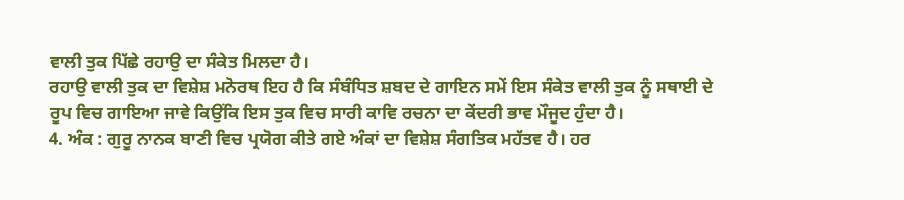ਵਾਲੀ ਤੁਕ ਪਿੱਛੇ ਰਹਾਉ ਦਾ ਸੰਕੇਤ ਮਿਲਦਾ ਹੈ।
ਰਹਾਉ ਵਾਲੀ ਤੁਕ ਦਾ ਵਿਸ਼ੇਸ਼ ਮਨੋਰਥ ਇਹ ਹੈ ਕਿ ਸੰਬੰਧਿਤ ਸ਼ਬਦ ਦੇ ਗਾਇਨ ਸਮੇਂ ਇਸ ਸੰਕੇਤ ਵਾਲੀ ਤੁਕ ਨੂੰ ਸਥਾਈ ਦੇ ਰੂਪ ਵਿਚ ਗਾਇਆ ਜਾਵੇ ਕਿਉਂਕਿ ਇਸ ਤੁਕ ਵਿਚ ਸਾਰੀ ਕਾਵਿ ਰਚਨਾ ਦਾ ਕੇਂਦਰੀ ਭਾਵ ਮੌਜੂਦ ਹੁੰਦਾ ਹੈ।
4. ਅੰਕ : ਗੁਰੂ ਨਾਨਕ ਬਾਣੀ ਵਿਚ ਪ੍ਰਯੋਗ ਕੀਤੇ ਗਏ ਅੰਕਾਂ ਦਾ ਵਿਸ਼ੇਸ਼ ਸੰਗਤਿਕ ਮਹੱਤਵ ਹੈ। ਹਰ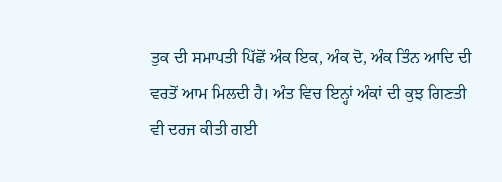ਤੁਕ ਦੀ ਸਮਾਪਤੀ ਪਿੱਛੋਂ ਅੰਕ ਇਕ, ਅੰਕ ਦੋ, ਅੰਕ ਤਿੰਨ ਆਦਿ ਦੀ ਵਰਤੋਂ ਆਮ ਮਿਲਦੀ ਹੈ। ਅੰਤ ਵਿਚ ਇਨ੍ਹਾਂ ਅੰਕਾਂ ਦੀ ਕੁਝ ਗਿਣਤੀ ਵੀ ਦਰਜ ਕੀਤੀ ਗਈ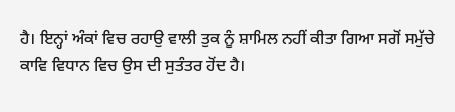ਹੈ। ਇਨ੍ਹਾਂ ਅੰਕਾਂ ਵਿਚ ਰਹਾਉ ਵਾਲੀ ਤੁਕ ਨੂੰ ਸ਼ਾਮਿਲ ਨਹੀਂ ਕੀਤਾ ਗਿਆ ਸਗੋਂ ਸਮੁੱਚੇ ਕਾਵਿ ਵਿਧਾਨ ਵਿਚ ਉਸ ਦੀ ਸੁਤੰਤਰ ਹੋਂਦ ਹੈ।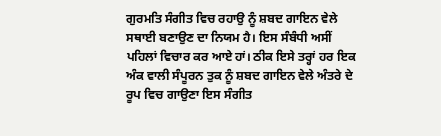ਗੁਰਮਤਿ ਸੰਗੀਤ ਵਿਚ ਰਹਾਉ ਨੂੰ ਸ਼ਬਦ ਗਾਇਨ ਵੇਲੇ ਸਥਾਈ ਬਣਾਉਣ ਦਾ ਨਿਯਮ ਹੈ। ਇਸ ਸੰਬੰਧੀ ਅਸੀਂ ਪਹਿਲਾਂ ਵਿਚਾਰ ਕਰ ਆਏ ਹਾਂ। ਠੀਕ ਇਸੇ ਤਰ੍ਹਾਂ ਹਰ ਇਕ ਅੰਕ ਵਾਲੀ ਸੰਪੂਰਨ ਤੁਕ ਨੂੰ ਸ਼ਬਦ ਗਾਇਨ ਵੇਲੇ ਅੰਤਰੇ ਦੇ ਰੂਪ ਵਿਚ ਗਾਉਣਾ ਇਸ ਸੰਗੀਤ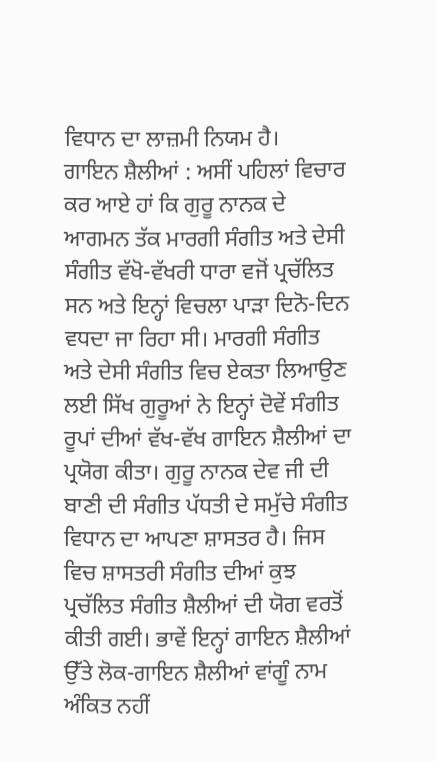ਵਿਧਾਨ ਦਾ ਲਾਜ਼ਮੀ ਨਿਯਮ ਹੈ।
ਗਾਇਨ ਸ਼ੈਲੀਆਂ : ਅਸੀਂ ਪਹਿਲਾਂ ਵਿਚਾਰ ਕਰ ਆਏ ਹਾਂ ਕਿ ਗੁਰੂ ਨਾਨਕ ਦੇ ਆਗਮਨ ਤੱਕ ਮਾਰਗੀ ਸੰਗੀਤ ਅਤੇ ਦੇਸੀ ਸੰਗੀਤ ਵੱਖੋ-ਵੱਖਰੀ ਧਾਰਾ ਵਜੋਂ ਪ੍ਰਚੱਲਿਤ ਸਨ ਅਤੇ ਇਨ੍ਹਾਂ ਵਿਚਲਾ ਪਾੜਾ ਦਿਨੋ-ਦਿਨ ਵਧਦਾ ਜਾ ਰਿਹਾ ਸੀ। ਮਾਰਗੀ ਸੰਗੀਤ ਅਤੇ ਦੇਸੀ ਸੰਗੀਤ ਵਿਚ ਏਕਤਾ ਲਿਆਉਣ ਲਈ ਸਿੱਖ ਗੁਰੂਆਂ ਨੇ ਇਨ੍ਹਾਂ ਦੋਵੇਂ ਸੰਗੀਤ ਰੂਪਾਂ ਦੀਆਂ ਵੱਖ-ਵੱਖ ਗਾਇਨ ਸ਼ੈਲੀਆਂ ਦਾ ਪ੍ਰਯੋਗ ਕੀਤਾ। ਗੁਰੂ ਨਾਨਕ ਦੇਵ ਜੀ ਦੀ ਬਾਣੀ ਦੀ ਸੰਗੀਤ ਪੱਧਤੀ ਦੇ ਸਮੁੱਚੇ ਸੰਗੀਤ ਵਿਧਾਨ ਦਾ ਆਪਣਾ ਸ਼ਾਸਤਰ ਹੈ। ਜਿਸ ਵਿਚ ਸ਼ਾਸਤਰੀ ਸੰਗੀਤ ਦੀਆਂ ਕੁਝ ਪ੍ਰਚੱਲਿਤ ਸੰਗੀਤ ਸ਼ੈਲੀਆਂ ਦੀ ਯੋਗ ਵਰਤੋਂ ਕੀਤੀ ਗਈ। ਭਾਵੇਂ ਇਨ੍ਹਾਂ ਗਾਇਨ ਸ਼ੈਲੀਆਂ ਉੱਤੇ ਲੋਕ-ਗਾਇਨ ਸ਼ੈਲੀਆਂ ਵਾਂਗੂੰ ਨਾਮ ਅੰਕਿਤ ਨਹੀਂ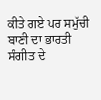ਕੀਤੇ ਗਏ ਪਰ ਸਮੁੱਚੀ ਬਾਣੀ ਦਾ ਭਾਰਤੀ ਸੰਗੀਤ ਦੇ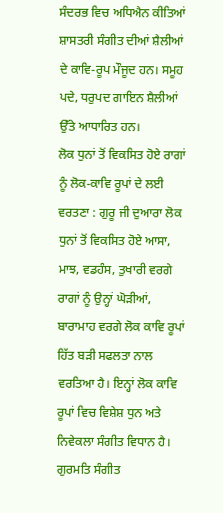ਸੰਦਰਭ ਵਿਚ ਅਧਿਐਨ ਕੀਤਿਆਂ ਸ਼ਾਸਤਰੀ ਸੰਗੀਤ ਦੀਆਂ ਸ਼ੈਲੀਆਂ ਦੇ ਕਾਵਿ-ਰੂਪ ਮੌਜੂਦ ਹਨ। ਸਮੂਹ ਪਦੇ, ਧਰੁਪਦ ਗਾਇਨ ਸ਼ੈਲੀਆਂ ਉੱਤੇ ਆਧਾਰਿਤ ਹਨ।
ਲੋਕ ਧੁਨਾਂ ਤੋਂ ਵਿਕਸਿਤ ਹੋਏ ਰਾਗਾਂ ਨੂੰ ਲੋਕ-ਕਾਵਿ ਰੂਪਾਂ ਦੇ ਲਈ ਵਰਤਣਾ : ਗੁਰੂ ਜੀ ਦੁਆਰਾ ਲੋਕ ਧੁਨਾਂ ਤੋਂ ਵਿਕਸਿਤ ਹੋਏ ਆਸਾ, ਮਾਝ, ਵਡਹੰਸ, ਤੁਖਾਰੀ ਵਰਗੇ ਰਾਗਾਂ ਨੂੰ ਉਨ੍ਹਾਂ ਘੋੜੀਆਂ, ਬਾਰਾਮਾਹ ਵਰਗੇ ਲੋਕ ਕਾਵਿ ਰੂਪਾਂ ਹਿੱਤ ਬੜੀ ਸਫਲਤਾ ਨਾਲ ਵਰਤਿਆ ਹੈ। ਇਨ੍ਹਾਂ ਲੋਕ ਕਾਵਿ ਰੂਪਾਂ ਵਿਚ ਵਿਸ਼ੇਸ਼ ਧੁਨ ਅਤੇ ਨਿਵੇਕਲਾ ਸੰਗੀਤ ਵਿਧਾਨ ਹੈ। ਗੁਰਮਤਿ ਸੰਗੀਤ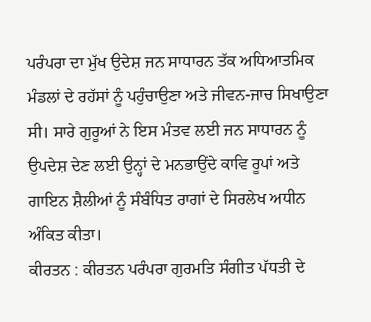ਪਰੰਪਰਾ ਦਾ ਮੁੱਖ ਉਦੇਸ਼ ਜਨ ਸਾਧਾਰਨ ਤੱਕ ਅਧਿਆਤਮਿਕ ਮੰਡਲਾਂ ਦੇ ਰਹੱਸਾਂ ਨੂੰ ਪਹੁੰਚਾਉਣਾ ਅਤੇ ਜੀਵਨ-ਜਾਚ ਸਿਖਾਉਣਾ ਸੀ। ਸਾਰੇ ਗੁਰੂਆਂ ਨੇ ਇਸ ਮੰਤਵ ਲਈ ਜਨ ਸਾਧਾਰਨ ਨੂੰ ਉਪਦੇਸ਼ ਦੇਣ ਲਈ ਉਨ੍ਹਾਂ ਦੇ ਮਨਭਾਉਂਦੇ ਕਾਵਿ ਰੂਪਾਂ ਅਤੇ ਗਾਇਨ ਸ਼ੈਲੀਆਂ ਨੂੰ ਸੰਬੰਧਿਤ ਰਾਗਾਂ ਦੇ ਸਿਰਲੇਖ ਅਧੀਨ ਅੰਕਿਤ ਕੀਤਾ।
ਕੀਰਤਨ : ਕੀਰਤਨ ਪਰੰਪਰਾ ਗੁਰਮਤਿ ਸੰਗੀਤ ਪੱਧਤੀ ਦੇ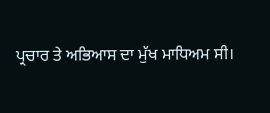ਪ੍ਰਚਾਰ ਤੇ ਅਭਿਆਸ ਦਾ ਮੁੱਖ ਮਾਧਿਅਮ ਸੀ।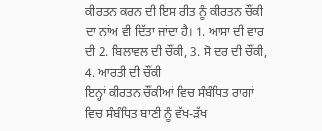ਕੀਰਤਨ ਕਰਨ ਦੀ ਇਸ ਰੀਤ ਨੂੰ ਕੀਰਤਨ ਚੌਂਕੀ ਦਾ ਨਾਂਅ ਵੀ ਦਿੱਤਾ ਜਾਂਦਾ ਹੈ। 1. ਆਸਾ ਦੀ ਵਾਰ ਦੀ 2. ਬਿਲਾਵਲ ਦੀ ਚੌਂਕੀ, 3. ਸੋ ਦਰ ਦੀ ਚੌਂਕੀ, 4. ਆਰਤੀ ਦੀ ਚੌਂਕੀ
ਇਨ੍ਹਾਂ ਕੀਰਤਨ ਚੌਂਕੀਆਂ ਵਿਚ ਸੰਬੰਧਿਤ ਰਾਗਾਂ ਵਿਚ ਸੰਬੰਧਿਤ ਬਾਣੀ ਨੂੰ ਵੱਖ-ੜੱਖ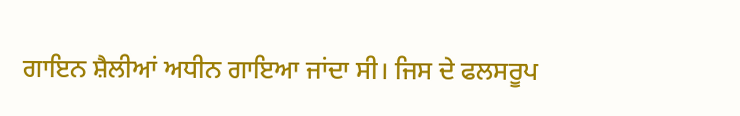ਗਾਇਨ ਸ਼ੈਲੀਆਂ ਅਧੀਨ ਗਾਇਆ ਜਾਂਦਾ ਸੀ। ਜਿਸ ਦੇ ਫਲਸਰੂਪ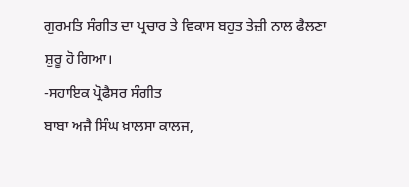ਗੁਰਮਤਿ ਸੰਗੀਤ ਦਾ ਪ੍ਰਚਾਰ ਤੇ ਵਿਕਾਸ ਬਹੁਤ ਤੇਜ਼ੀ ਨਾਲ ਫੈਲਣਾ ਸ਼ੁਰੂ ਹੋ ਗਿਆ।
-ਸਹਾਇਕ ਪ੍ਰੋਫੈਸਰ ਸੰਗੀਤ
ਬਾਬਾ ਅਜੈ ਸਿੰਘ ਖ਼ਾਲਸਾ ਕਾਲਜ,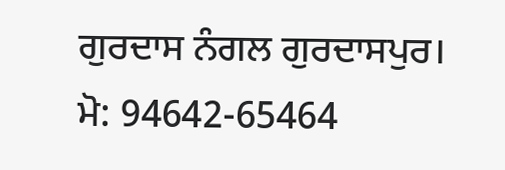ਗੁਰਦਾਸ ਨੰਗਲ ਗੁਰਦਾਸਪੁਰ। ਮੋ: 94642-65464